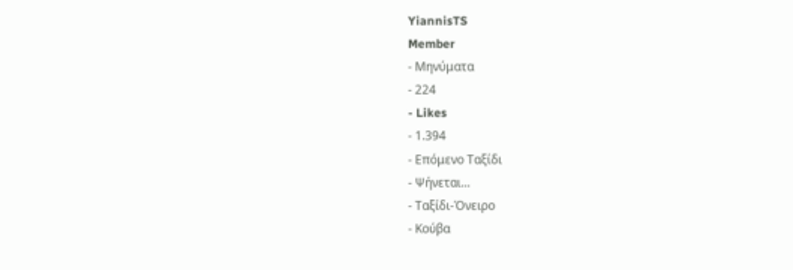YiannisTS
Member
- Μηνύματα
- 224
- Likes
- 1.394
- Επόμενο Ταξίδι
- Ψήνεται...
- Ταξίδι-Όνειρο
- Κούβα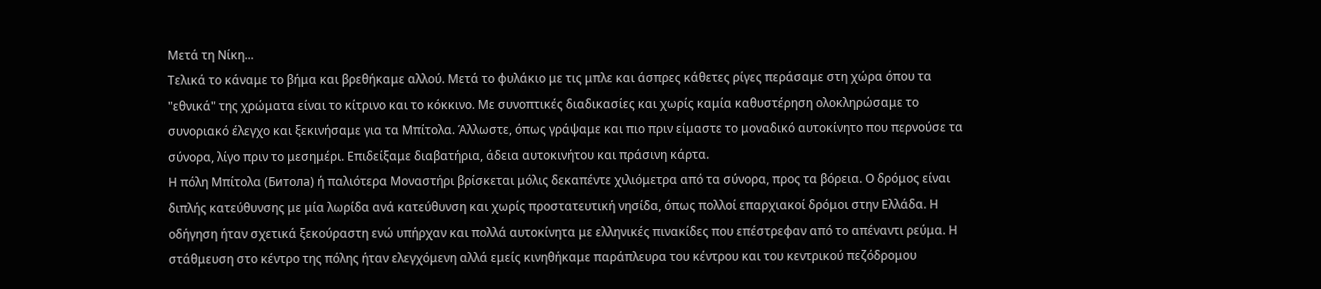Μετά τη Νίκη...
Τελικά το κάναμε το βήμα και βρεθήκαμε αλλού. Μετά το φυλάκιο με τις μπλε και άσπρες κάθετες ρίγες περάσαμε στη χώρα όπου τα "εθνικά" της χρώματα είναι το κίτρινο και το κόκκινο. Με συνοπτικές διαδικασίες και χωρίς καμία καθυστέρηση ολοκληρώσαμε το συνοριακό έλεγχο και ξεκινήσαμε για τα Μπίτολα. Άλλωστε, όπως γράψαμε και πιο πριν είμαστε το μοναδικό αυτοκίνητο που περνούσε τα σύνορα, λίγο πριν το μεσημέρι. Επιδείξαμε διαβατήρια, άδεια αυτοκινήτου και πράσινη κάρτα.
Η πόλη Μπίτολα (Битола) ή παλιότερα Μοναστήρι βρίσκεται μόλις δεκαπέντε χιλιόμετρα από τα σύνορα, προς τα βόρεια. Ο δρόμος είναι διπλής κατεύθυνσης με μία λωρίδα ανά κατεύθυνση και χωρίς προστατευτική νησίδα, όπως πολλοί επαρχιακοί δρόμοι στην Ελλάδα. Η οδήγηση ήταν σχετικά ξεκούραστη ενώ υπήρχαν και πολλά αυτοκίνητα με ελληνικές πινακίδες που επέστρεφαν από το απέναντι ρεύμα. Η στάθμευση στο κέντρο της πόλης ήταν ελεγχόμενη αλλά εμείς κινηθήκαμε παράπλευρα του κέντρου και του κεντρικού πεζόδρομου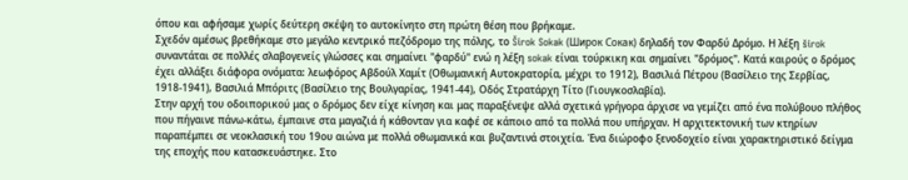όπου και αφήσαμε χωρίς δεύτερη σκέψη το αυτοκίνητο στη πρώτη θέση που βρήκαμε.
Σχεδόν αμέσως βρεθήκαμε στο μεγάλο κεντρικό πεζόδρομο της πόλης, το Širok Sokak (Широк Сокак) δηλαδή τον Φαρδύ Δρόμο. Η λέξη širok συναντάται σε πολλές σλαβογενείς γλώσσες και σημαίνει "φαρδύ" ενώ η λέξη sokak είναι τούρκικη και σημαίνει "δρόμος". Κατά καιρούς ο δρόμος έχει αλλάξει διάφορα ονόματα: λεωφόρος Αβδούλ Χαμίτ (Οθωμανική Αυτοκρατορία, μέχρι το 1912), Βασιλιά Πέτρου (Βασίλειο της Σερβίας, 1918-1941), Βασιλιά Μπόριτς (Βασίλειο της Βουλγαρίας, 1941-44), Οδός Στρατάρχη Τίτο (Γιουγκοσλαβία).
Στην αρχή του οδοιπορικού μας ο δρόμος δεν είχε κίνηση και μας παραξένεψε αλλά σχετικά γρήγορα άρχισε να γεμίζει από ένα πολύβουο πλήθος που πήγαινε πάνω-κάτω, έμπαινε στα μαγαζιά ή κάθονταν για καφέ σε κάποιο από τα πολλά που υπήρχαν. Η αρχιτεκτονική των κτηρίων παραπέμπει σε νεοκλασική του 19ου αιώνα με πολλά οθωμανικά και βυζαντινά στοιχεία. Ένα διώροφο ξενοδοχείο είναι χαρακτηριστικό δείγμα της εποχής που κατασκευάστηκε. Στο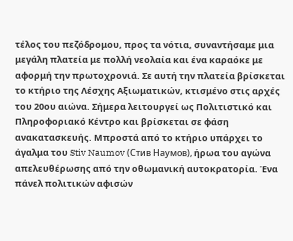τέλος του πεζόδρομου, προς τα νότια, συναντήσαμε μια μεγάλη πλατεία με πολλή νεολαία και ένα καραόκε με αφορμή την πρωτοχρονιά. Σε αυτή την πλατεία βρίσκεται το κτήριο της Λέσχης Αξιωματικών, κτισμένο στις αρχές του 20ου αιώνα. Σήμερα λειτουργεί ως Πολιτιστικό και Πληροφοριακό Κέντρο και βρίσκεται σε φάση ανακατασκευής. Μπροστά από το κτήριο υπάρχει το άγαλμα του Stiv Naumov (Стив Наумов), ήρωα του αγώνα απελευθέρωσης από την οθωμανική αυτοκρατορία. Ένα πάνελ πολιτικών αφισών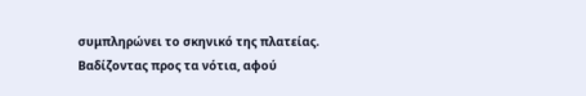συμπληρώνει το σκηνικό της πλατείας.
Βαδίζοντας προς τα νότια, αφού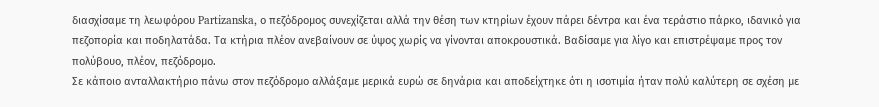διασχίσαμε τη λεωφόρου Partizanska, ο πεζόδρομος συνεχίζεται αλλά την θέση των κτηρίων έχουν πάρει δέντρα και ένα τεράστιο πάρκο, ιδανικό για πεζοπορία και ποδηλατάδα. Τα κτήρια πλέον ανεβαίνουν σε ύψος χωρίς να γίνονται αποκρουστικά. Βαδίσαμε για λίγο και επιστρέψαμε προς τον πολύβουο, πλέον, πεζόδρομο.
Σε κάποιο ανταλλακτήριο πάνω στον πεζόδρομο αλλάξαμε μερικά ευρώ σε δηνάρια και αποδείχτηκε ότι η ισοτιμία ήταν πολύ καλύτερη σε σχέση με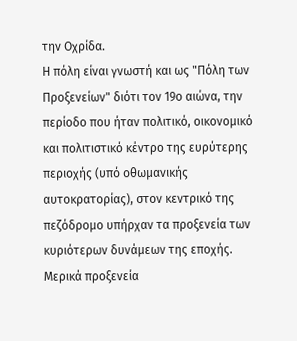την Οχρίδα.
Η πόλη είναι γνωστή και ως "Πόλη των Προξενείων" διότι τον 19ο αιώνα, την περίοδο που ήταν πολιτικό, οικονομικό και πολιτιστικό κέντρο της ευρύτερης περιοχής (υπό οθωμανικής αυτοκρατορίας), στον κεντρικό της πεζόδρομο υπήρχαν τα προξενεία των κυριότερων δυνάμεων της εποχής. Μερικά προξενεία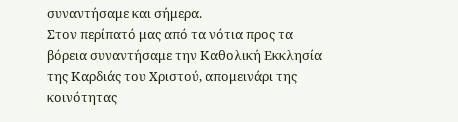συναντήσαμε και σήμερα.
Στον περίπατό μας από τα νότια προς τα βόρεια συναντήσαμε την Καθολική Εκκλησία της Καρδιάς του Χριστού, απομεινάρι της κοινότητας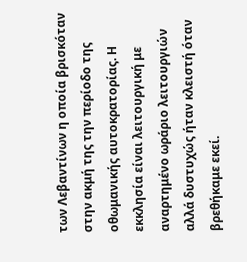των Λεβαντίνων η οποία βρισκόταν στην ακμή της την περίοδο της οθωμανικής αυτοκρατορίας. Η εκκλησία είναι λειτουργική με αναρτημένο ωράριο λειτουργιών αλλά δυστυχώς ήταν κλειστή όταν βρεθήκαμε εκεί.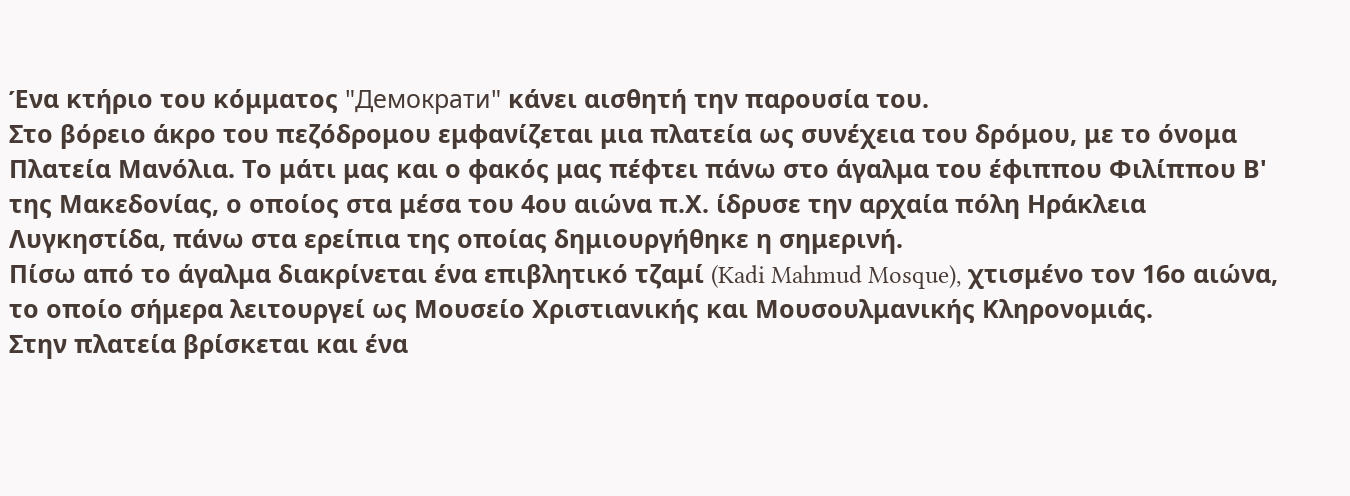Ένα κτήριο του κόμματος "Демократи" κάνει αισθητή την παρουσία του.
Στο βόρειο άκρο του πεζόδρομου εμφανίζεται μια πλατεία ως συνέχεια του δρόμου, με το όνομα Πλατεία Μανόλια. Το μάτι μας και ο φακός μας πέφτει πάνω στο άγαλμα του έφιππου Φιλίππου Β' της Μακεδονίας, ο οποίος στα μέσα του 4ου αιώνα π.Χ. ίδρυσε την αρχαία πόλη Ηράκλεια Λυγκηστίδα, πάνω στα ερείπια της οποίας δημιουργήθηκε η σημερινή.
Πίσω από το άγαλμα διακρίνεται ένα επιβλητικό τζαμί (Kadi Mahmud Mosque), χτισμένο τον 16ο αιώνα, το οποίο σήμερα λειτουργεί ως Μουσείο Χριστιανικής και Μουσουλμανικής Κληρονομιάς.
Στην πλατεία βρίσκεται και ένα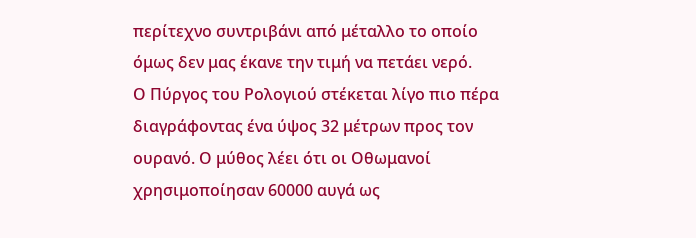περίτεχνο συντριβάνι από μέταλλο το οποίο όμως δεν μας έκανε την τιμή να πετάει νερό.
Ο Πύργος του Ρολογιού στέκεται λίγο πιο πέρα διαγράφοντας ένα ύψος 32 μέτρων προς τον ουρανό. Ο μύθος λέει ότι οι Οθωμανοί χρησιμοποίησαν 60000 αυγά ως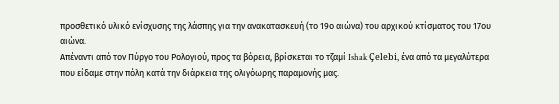προσθετικό υλικό ενίσχυσης της λάσπης για την ανακατασκευή (το 19ο αιώνα) του αρχικού κτίσματος του 17ου αιώνα.
Απέναντι από τον Πύργο του Ρολογιού, προς τα βόρεια, βρίσκεται το τζαμί Ishak Çelebi, ένα από τα μεγαλύτερα που είδαμε στην πόλη κατά την διάρκεια της ολιγόωρης παραμονής μας.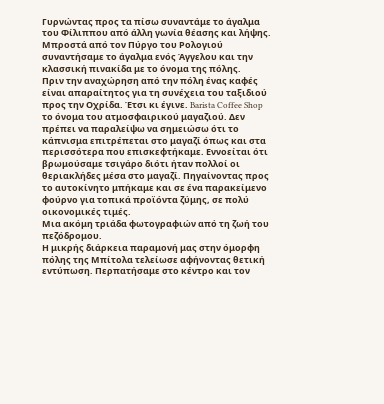Γυρνώντας προς τα πίσω συναντάμε το άγαλμα του Φίλιππου από άλλη γωνία θέασης και λήψης.
Μπροστά από τον Πύργο του Ρολογιού συναντήσαμε το άγαλμα ενός Άγγελου και την κλασσική πινακίδα με το όνομα της πόλης.
Πριν την αναχώρηση από την πόλη ένας καφές είναι απαραίτητος για τη συνέχεια του ταξιδιού προς την Οχρίδα. Έτσι κι έγινε. Barista Coffee Shop το όνομα του ατμοσφαιρικού μαγαζιού. Δεν πρέπει να παραλείψω να σημειώσω ότι το κάπνισμα επιτρέπεται στο μαγαζί όπως και στα περισσότερα που επισκεφτήκαμε. Εννοείται ότι βρωμούσαμε τσιγάρο διότι ήταν πολλοί οι θεριακλήδες μέσα στο μαγαζί. Πηγαίνοντας προς το αυτοκίνητο μπήκαμε και σε ένα παρακείμενο φούρνο για τοπικά προϊόντα ζύμης, σε πολύ οικονομικές τιμές.
Μια ακόμη τριάδα φωτογραφιών από τη ζωή του πεζόδρομου.
Η μικρής διάρκεια παραμονή μας στην όμορφη πόλης της Μπίτολα τελείωσε αφήνοντας θετική εντύπωση. Περπατήσαμε στο κέντρο και τον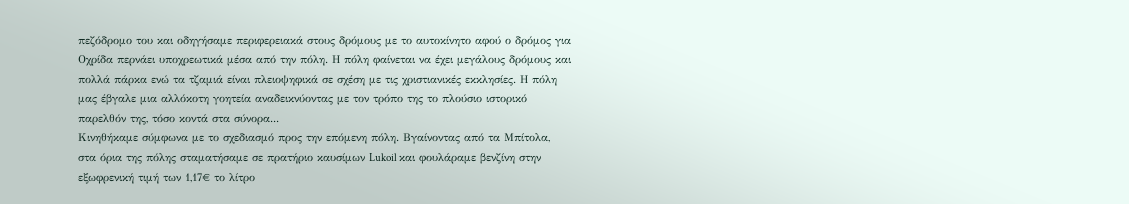πεζόδρομο του και οδηγήσαμε περιφερειακά στους δρόμους με το αυτοκίνητο αφού ο δρόμος για Οχρίδα περνάει υποχρεωτικά μέσα από την πόλη. Η πόλη φαίνεται να έχει μεγάλους δρόμους και πολλά πάρκα ενώ τα τζαμιά είναι πλειοψηφικά σε σχέση με τις χριστιανικές εκκλησίες. Η πόλη μας έβγαλε μια αλλόκοτη γοητεία αναδεικνύοντας με τον τρόπο της το πλούσιο ιστορικό παρελθόν της, τόσο κοντά στα σύνορα...
Κινηθήκαμε σύμφωνα με το σχεδιασμό προς την επόμενη πόλη. Βγαίνοντας από τα Μπίτολα, στα όρια της πόλης σταματήσαμε σε πρατήριο καυσίμων Lukoil και φουλάραμε βενζίνη στην εξωφρενική τιμή των 1,17€ το λίτρο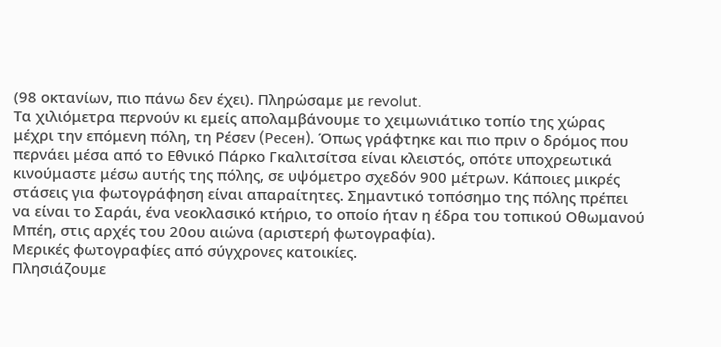(98 οκτανίων, πιο πάνω δεν έχει). Πληρώσαμε με revolut.
Τα χιλιόμετρα περνούν κι εμείς απολαμβάνουμε το χειμωνιάτικο τοπίο της χώρας μέχρι την επόμενη πόλη, τη Ρέσεν (Ресен). Όπως γράφτηκε και πιο πριν ο δρόμος που περνάει μέσα από το Εθνικό Πάρκο Γκαλιτσίτσα είναι κλειστός, οπότε υποχρεωτικά κινούμαστε μέσω αυτής της πόλης, σε υψόμετρο σχεδόν 900 μέτρων. Κάποιες μικρές στάσεις για φωτογράφηση είναι απαραίτητες. Σημαντικό τοπόσημο της πόλης πρέπει να είναι το Σαράι, ένα νεοκλασικό κτήριο, το οποίο ήταν η έδρα του τοπικού Οθωμανού Μπέη, στις αρχές του 20ου αιώνα (αριστερή φωτογραφία).
Μερικές φωτογραφίες από σύγχρονες κατοικίες.
Πλησιάζουμε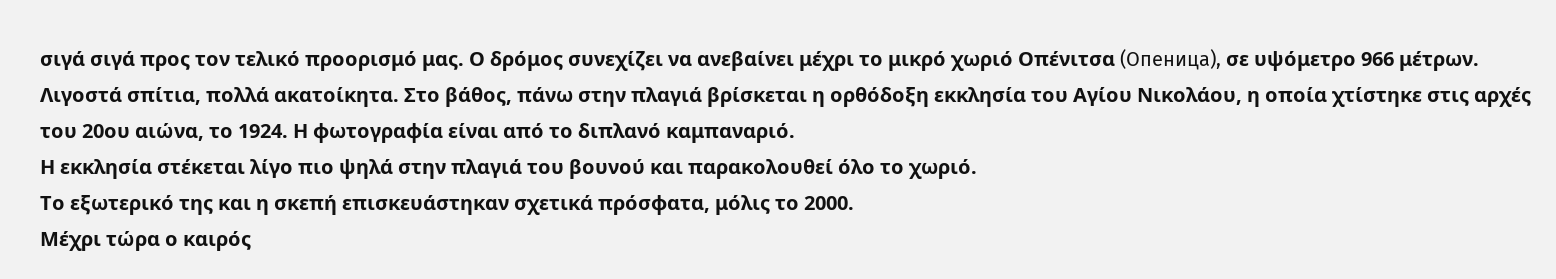σιγά σιγά προς τον τελικό προορισμό μας. Ο δρόμος συνεχίζει να ανεβαίνει μέχρι το μικρό χωριό Οπένιτσα (Опеница), σε υψόμετρο 966 μέτρων. Λιγοστά σπίτια, πολλά ακατοίκητα. Στο βάθος, πάνω στην πλαγιά βρίσκεται η ορθόδοξη εκκλησία του Αγίου Νικολάου, η οποία χτίστηκε στις αρχές του 20ου αιώνα, το 1924. Η φωτογραφία είναι από το διπλανό καμπαναριό.
Η εκκλησία στέκεται λίγο πιο ψηλά στην πλαγιά του βουνού και παρακολουθεί όλο το χωριό.
Το εξωτερικό της και η σκεπή επισκευάστηκαν σχετικά πρόσφατα, μόλις το 2000.
Μέχρι τώρα ο καιρός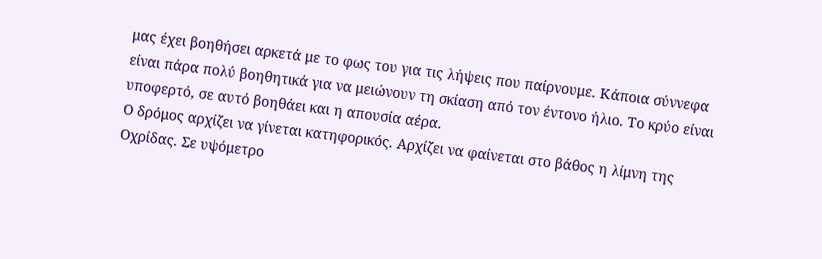μας έχει βοηθήσει αρκετά με το φως του για τις λήψεις που παίρνουμε. Κάποια σύννεφα είναι πάρα πολύ βοηθητικά για να μειώνουν τη σκίαση από τον έντονο ήλιο. Το κρύο είναι υποφερτό, σε αυτό βοηθάει και η απουσία αέρα.
Ο δρόμος αρχίζει να γίνεται κατηφορικός. Αρχίζει να φαίνεται στο βάθος η λίμνη της Οχρίδας. Σε υψόμετρο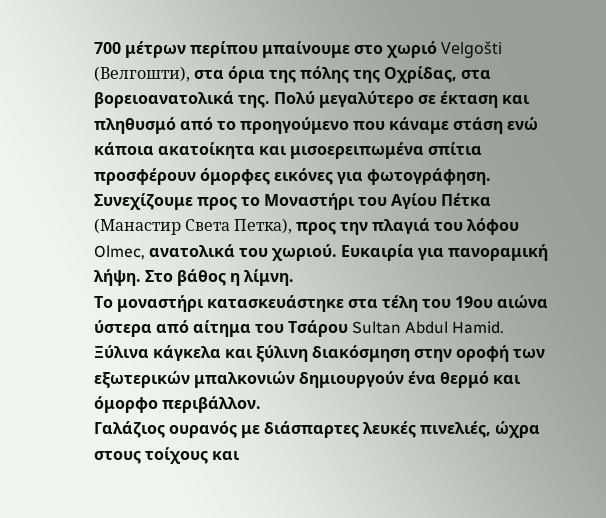700 μέτρων περίπου μπαίνουμε στο χωριό Velgošti (Велгошти), στα όρια της πόλης της Οχρίδας, στα βορειοανατολικά της. Πολύ μεγαλύτερο σε έκταση και πληθυσμό από το προηγούμενο που κάναμε στάση ενώ κάποια ακατοίκητα και μισοερειπωμένα σπίτια προσφέρουν όμορφες εικόνες για φωτογράφηση. Συνεχίζουμε προς το Μοναστήρι του Αγίου Πέτκα (Манастир Света Петка), προς την πλαγιά του λόφου Olmec, ανατολικά του χωριού. Ευκαιρία για πανοραμική λήψη. Στο βάθος η λίμνη.
Το μοναστήρι κατασκευάστηκε στα τέλη του 19ου αιώνα ύστερα από αίτημα του Τσάρου Sultan Abdul Hamid. Ξύλινα κάγκελα και ξύλινη διακόσμηση στην οροφή των εξωτερικών μπαλκονιών δημιουργούν ένα θερμό και όμορφο περιβάλλον.
Γαλάζιος ουρανός με διάσπαρτες λευκές πινελιές, ώχρα στους τοίχους και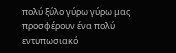πολύ ξύλο γύρω γύρω μας προσφέρουν ένα πολύ εντυπωσιακό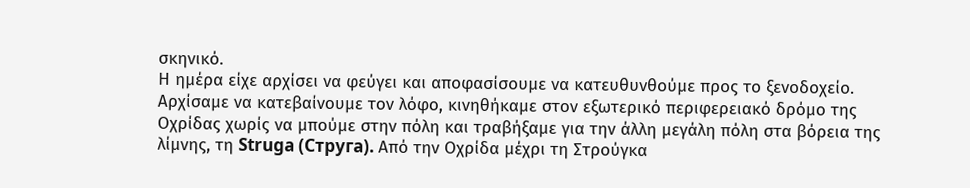σκηνικό.
Η ημέρα είχε αρχίσει να φεύγει και αποφασίσουμε να κατευθυνθούμε προς το ξενοδοχείο. Αρχίσαμε να κατεβαίνουμε τον λόφο, κινηθήκαμε στον εξωτερικό περιφερειακό δρόμο της Οχρίδας χωρίς να μπούμε στην πόλη και τραβήξαμε για την άλλη μεγάλη πόλη στα βόρεια της λίμνης, τη Struga (Струга). Από την Οχρίδα μέχρι τη Στρούγκα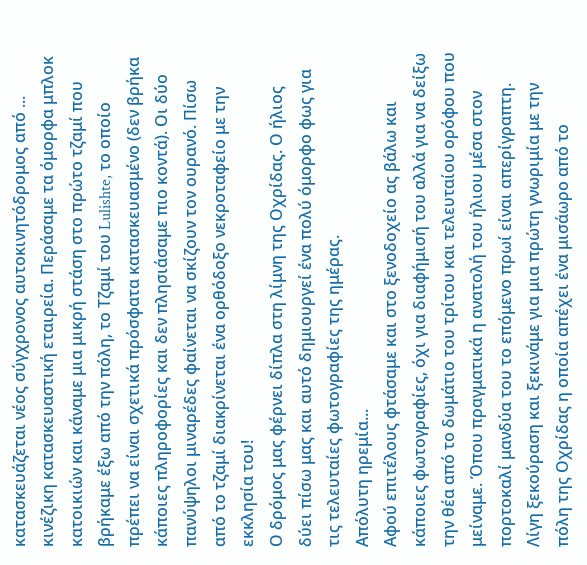κατασκευάζεται νέος σύγχρονος αυτοκινητόδρομος από ... κινέζικη κατασκευαστική εταιρεία. Περάσαμε τα όμορφα μπλοκ κατοικιών και κάναμε μια μικρή στάση στο πρώτο τζαμί που βρήκαμε έξω από την πόλη, το Τζαμί του Lulishte, το οποίο πρέπει να είναι σχετικά πρόσφατα κατασκευασμένο (δεν βρήκα κάποιες πληροφορίες και δεν πλησιάσαμε πιο κοντά). Οι δύο πανύψηλοι μιναρέδες φαίνεται να σκίζουν τον ουρανό. Πίσω από το τζαμί διακρίνεται ένα ορθόδοξο νεκροταφείο με την εκκλησία του!
Ο δρόμος μας φέρνει δίπλα στη λίμνη της Οχρίδας. Ο ήλιος δύει πίσω μας και αυτό δημιουργεί ένα πολύ όμορφο φως για τις τελευταίες φωτογραφίες της ημέρας.
Απόλυτη ηρεμία...
Αφού επιτέλους φτάσαμε και στο ξενοδοχείο ας βάλω και κάποιες φωτογραφίες, όχι για διαφήμισή του αλλά για να δείξω την θέα από το δωμάτιο του τρίτου και τελευταίου ορόφου που μείναμε. Όπου πραγματικά η ανατολή του ήλιου μέσα στον πορτοκαλί μανδύα του το επόμενο πρωί είναι απερίγραπτη.
Λίγη ξεκούραση και ξεκινάμε για μια πρώτη γνωριμία με την πόλη της Οχρίδας η οποία απέχει ένα μισάωρο από το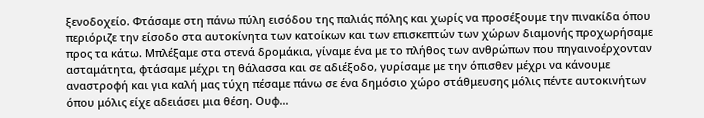ξενοδοχείο. Φτάσαμε στη πάνω πύλη εισόδου της παλιάς πόλης και χωρίς να προσέξουμε την πινακίδα όπου περιόριζε την είσοδο στα αυτοκίνητα των κατοίκων και των επισκεπτών των χώρων διαμονής προχωρήσαμε προς τα κάτω. Μπλέξαμε στα στενά δρομάκια, γίναμε ένα με το πλήθος των ανθρώπων που πηγαινοέρχονταν ασταμάτητα, φτάσαμε μέχρι τη θάλασσα και σε αδιέξοδο, γυρίσαμε με την όπισθεν μέχρι να κάνουμε αναστροφή και για καλή μας τύχη πέσαμε πάνω σε ένα δημόσιο χώρο στάθμευσης μόλις πέντε αυτοκινήτων όπου μόλις είχε αδειάσει μια θέση. Ουφ...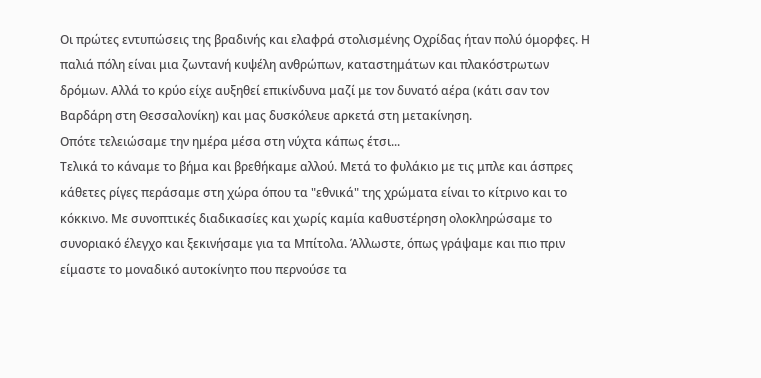Οι πρώτες εντυπώσεις της βραδινής και ελαφρά στολισμένης Οχρίδας ήταν πολύ όμορφες. Η παλιά πόλη είναι μια ζωντανή κυψέλη ανθρώπων, καταστημάτων και πλακόστρωτων δρόμων. Αλλά το κρύο είχε αυξηθεί επικίνδυνα μαζί με τον δυνατό αέρα (κάτι σαν τον Βαρδάρη στη Θεσσαλονίκη) και μας δυσκόλευε αρκετά στη μετακίνηση.
Οπότε τελειώσαμε την ημέρα μέσα στη νύχτα κάπως έτσι...
Τελικά το κάναμε το βήμα και βρεθήκαμε αλλού. Μετά το φυλάκιο με τις μπλε και άσπρες κάθετες ρίγες περάσαμε στη χώρα όπου τα "εθνικά" της χρώματα είναι το κίτρινο και το κόκκινο. Με συνοπτικές διαδικασίες και χωρίς καμία καθυστέρηση ολοκληρώσαμε το συνοριακό έλεγχο και ξεκινήσαμε για τα Μπίτολα. Άλλωστε, όπως γράψαμε και πιο πριν είμαστε το μοναδικό αυτοκίνητο που περνούσε τα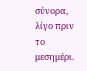σύνορα, λίγο πριν το μεσημέρι.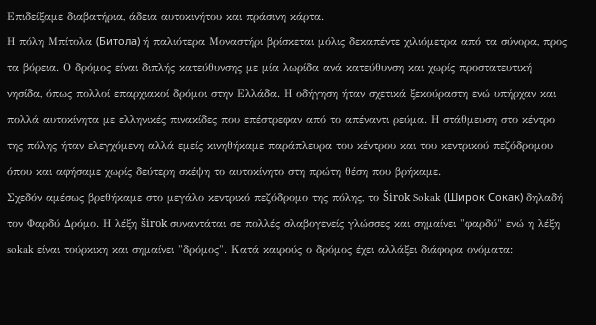Επιδείξαμε διαβατήρια, άδεια αυτοκινήτου και πράσινη κάρτα.
Η πόλη Μπίτολα (Битола) ή παλιότερα Μοναστήρι βρίσκεται μόλις δεκαπέντε χιλιόμετρα από τα σύνορα, προς τα βόρεια. Ο δρόμος είναι διπλής κατεύθυνσης με μία λωρίδα ανά κατεύθυνση και χωρίς προστατευτική νησίδα, όπως πολλοί επαρχιακοί δρόμοι στην Ελλάδα. Η οδήγηση ήταν σχετικά ξεκούραστη ενώ υπήρχαν και πολλά αυτοκίνητα με ελληνικές πινακίδες που επέστρεφαν από το απέναντι ρεύμα. Η στάθμευση στο κέντρο της πόλης ήταν ελεγχόμενη αλλά εμείς κινηθήκαμε παράπλευρα του κέντρου και του κεντρικού πεζόδρομου όπου και αφήσαμε χωρίς δεύτερη σκέψη το αυτοκίνητο στη πρώτη θέση που βρήκαμε.
Σχεδόν αμέσως βρεθήκαμε στο μεγάλο κεντρικό πεζόδρομο της πόλης, το Širok Sokak (Широк Сокак) δηλαδή τον Φαρδύ Δρόμο. Η λέξη širok συναντάται σε πολλές σλαβογενείς γλώσσες και σημαίνει "φαρδύ" ενώ η λέξη sokak είναι τούρκικη και σημαίνει "δρόμος". Κατά καιρούς ο δρόμος έχει αλλάξει διάφορα ονόματα: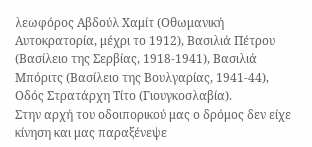λεωφόρος Αβδούλ Χαμίτ (Οθωμανική Αυτοκρατορία, μέχρι το 1912), Βασιλιά Πέτρου (Βασίλειο της Σερβίας, 1918-1941), Βασιλιά Μπόριτς (Βασίλειο της Βουλγαρίας, 1941-44), Οδός Στρατάρχη Τίτο (Γιουγκοσλαβία).
Στην αρχή του οδοιπορικού μας ο δρόμος δεν είχε κίνηση και μας παραξένεψε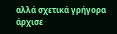αλλά σχετικά γρήγορα άρχισε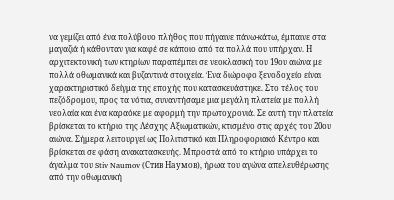να γεμίζει από ένα πολύβουο πλήθος που πήγαινε πάνω-κάτω, έμπαινε στα μαγαζιά ή κάθονταν για καφέ σε κάποιο από τα πολλά που υπήρχαν. Η αρχιτεκτονική των κτηρίων παραπέμπει σε νεοκλασική του 19ου αιώνα με πολλά οθωμανικά και βυζαντινά στοιχεία. Ένα διώροφο ξενοδοχείο είναι χαρακτηριστικό δείγμα της εποχής που κατασκευάστηκε. Στο τέλος του πεζόδρομου, προς τα νότια, συναντήσαμε μια μεγάλη πλατεία με πολλή νεολαία και ένα καραόκε με αφορμή την πρωτοχρονιά. Σε αυτή την πλατεία βρίσκεται το κτήριο της Λέσχης Αξιωματικών, κτισμένο στις αρχές του 20ου αιώνα. Σήμερα λειτουργεί ως Πολιτιστικό και Πληροφοριακό Κέντρο και βρίσκεται σε φάση ανακατασκευής. Μπροστά από το κτήριο υπάρχει το άγαλμα του Stiv Naumov (Стив Наумов), ήρωα του αγώνα απελευθέρωσης από την οθωμανική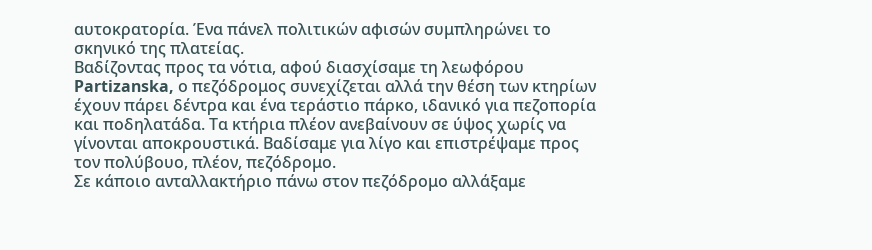αυτοκρατορία. Ένα πάνελ πολιτικών αφισών συμπληρώνει το σκηνικό της πλατείας.
Βαδίζοντας προς τα νότια, αφού διασχίσαμε τη λεωφόρου Partizanska, ο πεζόδρομος συνεχίζεται αλλά την θέση των κτηρίων έχουν πάρει δέντρα και ένα τεράστιο πάρκο, ιδανικό για πεζοπορία και ποδηλατάδα. Τα κτήρια πλέον ανεβαίνουν σε ύψος χωρίς να γίνονται αποκρουστικά. Βαδίσαμε για λίγο και επιστρέψαμε προς τον πολύβουο, πλέον, πεζόδρομο.
Σε κάποιο ανταλλακτήριο πάνω στον πεζόδρομο αλλάξαμε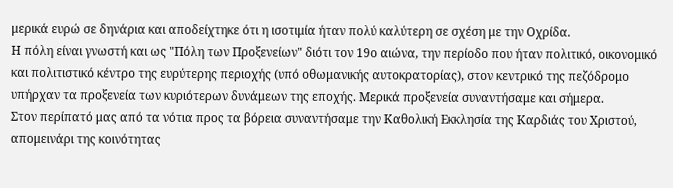μερικά ευρώ σε δηνάρια και αποδείχτηκε ότι η ισοτιμία ήταν πολύ καλύτερη σε σχέση με την Οχρίδα.
Η πόλη είναι γνωστή και ως "Πόλη των Προξενείων" διότι τον 19ο αιώνα, την περίοδο που ήταν πολιτικό, οικονομικό και πολιτιστικό κέντρο της ευρύτερης περιοχής (υπό οθωμανικής αυτοκρατορίας), στον κεντρικό της πεζόδρομο υπήρχαν τα προξενεία των κυριότερων δυνάμεων της εποχής. Μερικά προξενεία συναντήσαμε και σήμερα.
Στον περίπατό μας από τα νότια προς τα βόρεια συναντήσαμε την Καθολική Εκκλησία της Καρδιάς του Χριστού, απομεινάρι της κοινότητας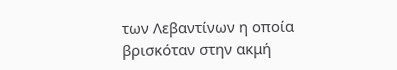των Λεβαντίνων η οποία βρισκόταν στην ακμή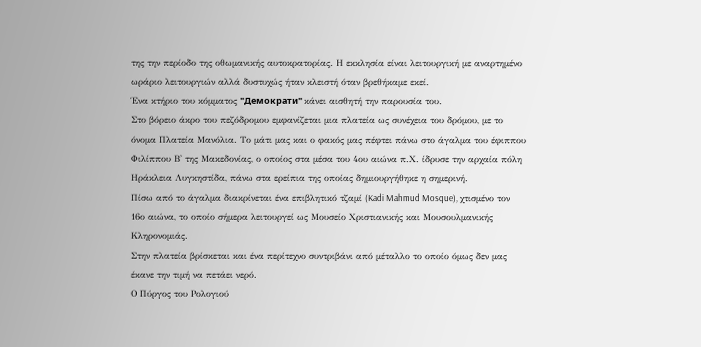της την περίοδο της οθωμανικής αυτοκρατορίας. Η εκκλησία είναι λειτουργική με αναρτημένο ωράριο λειτουργιών αλλά δυστυχώς ήταν κλειστή όταν βρεθήκαμε εκεί.
Ένα κτήριο του κόμματος "Демократи" κάνει αισθητή την παρουσία του.
Στο βόρειο άκρο του πεζόδρομου εμφανίζεται μια πλατεία ως συνέχεια του δρόμου, με το όνομα Πλατεία Μανόλια. Το μάτι μας και ο φακός μας πέφτει πάνω στο άγαλμα του έφιππου Φιλίππου Β' της Μακεδονίας, ο οποίος στα μέσα του 4ου αιώνα π.Χ. ίδρυσε την αρχαία πόλη Ηράκλεια Λυγκηστίδα, πάνω στα ερείπια της οποίας δημιουργήθηκε η σημερινή.
Πίσω από το άγαλμα διακρίνεται ένα επιβλητικό τζαμί (Kadi Mahmud Mosque), χτισμένο τον 16ο αιώνα, το οποίο σήμερα λειτουργεί ως Μουσείο Χριστιανικής και Μουσουλμανικής Κληρονομιάς.
Στην πλατεία βρίσκεται και ένα περίτεχνο συντριβάνι από μέταλλο το οποίο όμως δεν μας έκανε την τιμή να πετάει νερό.
Ο Πύργος του Ρολογιού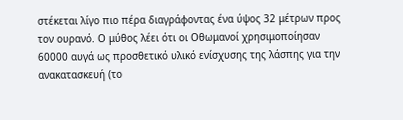στέκεται λίγο πιο πέρα διαγράφοντας ένα ύψος 32 μέτρων προς τον ουρανό. Ο μύθος λέει ότι οι Οθωμανοί χρησιμοποίησαν 60000 αυγά ως προσθετικό υλικό ενίσχυσης της λάσπης για την ανακατασκευή (το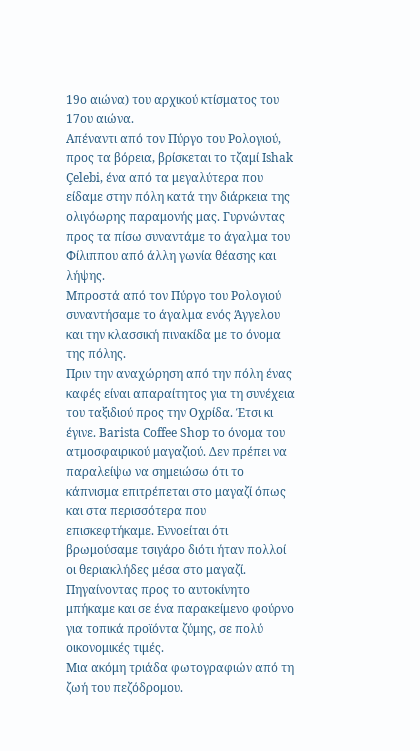19ο αιώνα) του αρχικού κτίσματος του 17ου αιώνα.
Απέναντι από τον Πύργο του Ρολογιού, προς τα βόρεια, βρίσκεται το τζαμί Ishak Çelebi, ένα από τα μεγαλύτερα που είδαμε στην πόλη κατά την διάρκεια της ολιγόωρης παραμονής μας. Γυρνώντας προς τα πίσω συναντάμε το άγαλμα του Φίλιππου από άλλη γωνία θέασης και λήψης.
Μπροστά από τον Πύργο του Ρολογιού συναντήσαμε το άγαλμα ενός Άγγελου και την κλασσική πινακίδα με το όνομα της πόλης.
Πριν την αναχώρηση από την πόλη ένας καφές είναι απαραίτητος για τη συνέχεια του ταξιδιού προς την Οχρίδα. Έτσι κι έγινε. Barista Coffee Shop το όνομα του ατμοσφαιρικού μαγαζιού. Δεν πρέπει να παραλείψω να σημειώσω ότι το κάπνισμα επιτρέπεται στο μαγαζί όπως και στα περισσότερα που επισκεφτήκαμε. Εννοείται ότι βρωμούσαμε τσιγάρο διότι ήταν πολλοί οι θεριακλήδες μέσα στο μαγαζί. Πηγαίνοντας προς το αυτοκίνητο μπήκαμε και σε ένα παρακείμενο φούρνο για τοπικά προϊόντα ζύμης, σε πολύ οικονομικές τιμές.
Μια ακόμη τριάδα φωτογραφιών από τη ζωή του πεζόδρομου.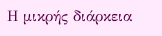Η μικρής διάρκεια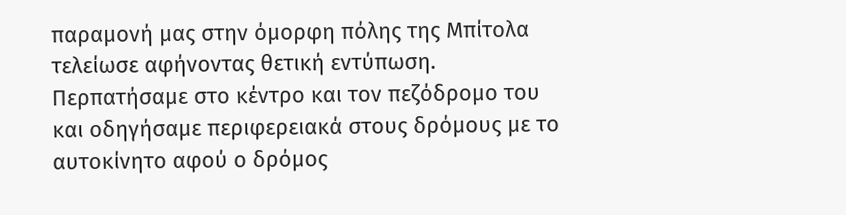παραμονή μας στην όμορφη πόλης της Μπίτολα τελείωσε αφήνοντας θετική εντύπωση. Περπατήσαμε στο κέντρο και τον πεζόδρομο του και οδηγήσαμε περιφερειακά στους δρόμους με το αυτοκίνητο αφού ο δρόμος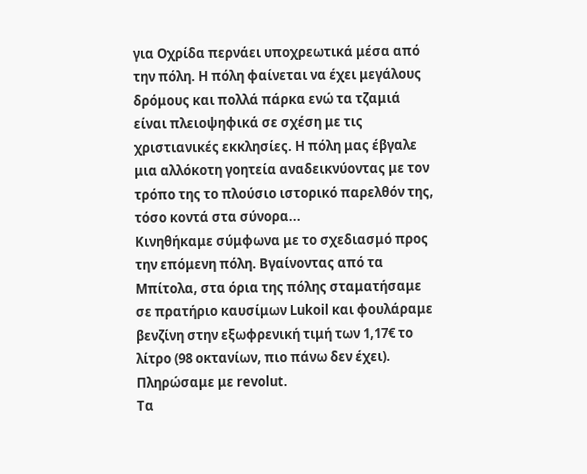για Οχρίδα περνάει υποχρεωτικά μέσα από την πόλη. Η πόλη φαίνεται να έχει μεγάλους δρόμους και πολλά πάρκα ενώ τα τζαμιά είναι πλειοψηφικά σε σχέση με τις χριστιανικές εκκλησίες. Η πόλη μας έβγαλε μια αλλόκοτη γοητεία αναδεικνύοντας με τον τρόπο της το πλούσιο ιστορικό παρελθόν της, τόσο κοντά στα σύνορα...
Κινηθήκαμε σύμφωνα με το σχεδιασμό προς την επόμενη πόλη. Βγαίνοντας από τα Μπίτολα, στα όρια της πόλης σταματήσαμε σε πρατήριο καυσίμων Lukoil και φουλάραμε βενζίνη στην εξωφρενική τιμή των 1,17€ το λίτρο (98 οκτανίων, πιο πάνω δεν έχει). Πληρώσαμε με revolut.
Τα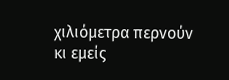χιλιόμετρα περνούν κι εμείς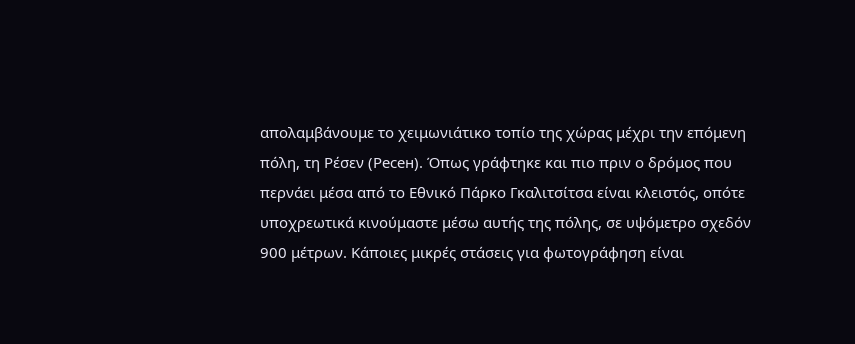απολαμβάνουμε το χειμωνιάτικο τοπίο της χώρας μέχρι την επόμενη πόλη, τη Ρέσεν (Ресен). Όπως γράφτηκε και πιο πριν ο δρόμος που περνάει μέσα από το Εθνικό Πάρκο Γκαλιτσίτσα είναι κλειστός, οπότε υποχρεωτικά κινούμαστε μέσω αυτής της πόλης, σε υψόμετρο σχεδόν 900 μέτρων. Κάποιες μικρές στάσεις για φωτογράφηση είναι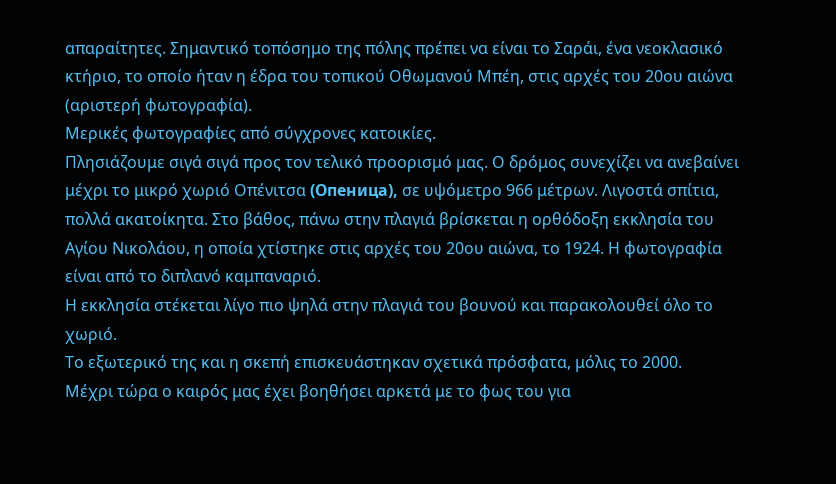απαραίτητες. Σημαντικό τοπόσημο της πόλης πρέπει να είναι το Σαράι, ένα νεοκλασικό κτήριο, το οποίο ήταν η έδρα του τοπικού Οθωμανού Μπέη, στις αρχές του 20ου αιώνα (αριστερή φωτογραφία).
Μερικές φωτογραφίες από σύγχρονες κατοικίες.
Πλησιάζουμε σιγά σιγά προς τον τελικό προορισμό μας. Ο δρόμος συνεχίζει να ανεβαίνει μέχρι το μικρό χωριό Οπένιτσα (Опеница), σε υψόμετρο 966 μέτρων. Λιγοστά σπίτια, πολλά ακατοίκητα. Στο βάθος, πάνω στην πλαγιά βρίσκεται η ορθόδοξη εκκλησία του Αγίου Νικολάου, η οποία χτίστηκε στις αρχές του 20ου αιώνα, το 1924. Η φωτογραφία είναι από το διπλανό καμπαναριό.
Η εκκλησία στέκεται λίγο πιο ψηλά στην πλαγιά του βουνού και παρακολουθεί όλο το χωριό.
Το εξωτερικό της και η σκεπή επισκευάστηκαν σχετικά πρόσφατα, μόλις το 2000.
Μέχρι τώρα ο καιρός μας έχει βοηθήσει αρκετά με το φως του για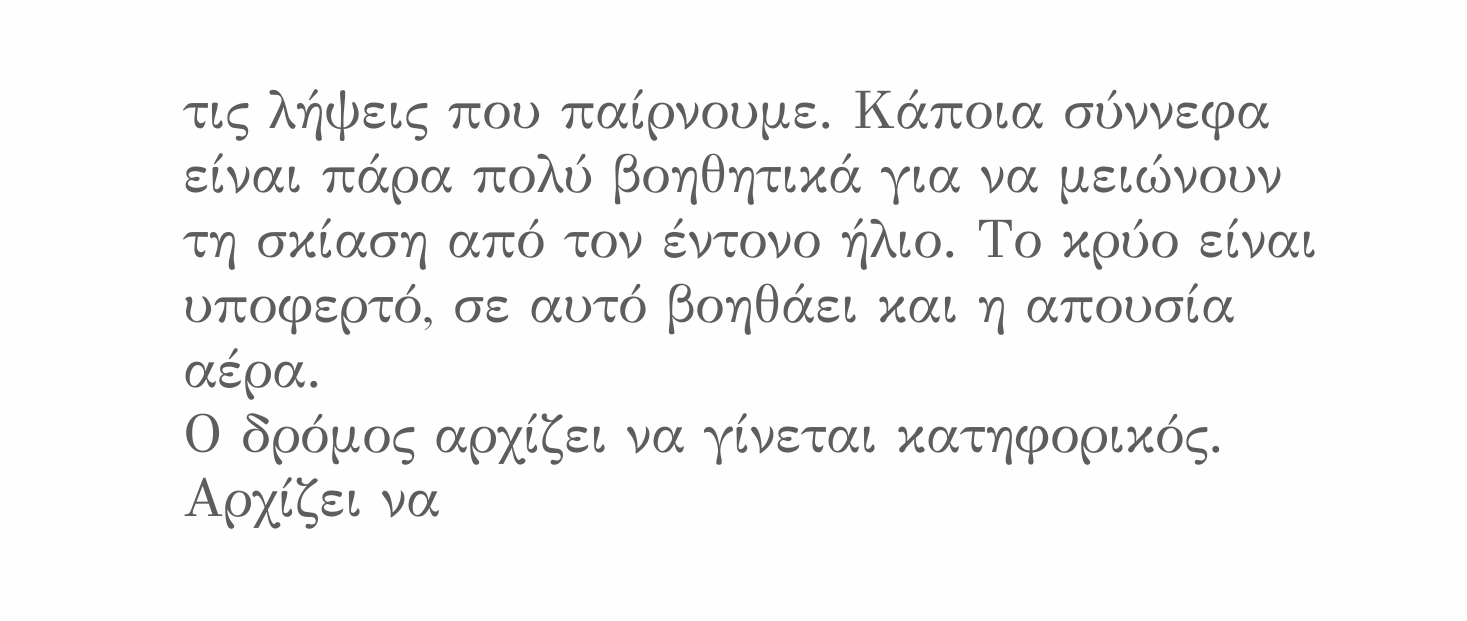τις λήψεις που παίρνουμε. Κάποια σύννεφα είναι πάρα πολύ βοηθητικά για να μειώνουν τη σκίαση από τον έντονο ήλιο. Το κρύο είναι υποφερτό, σε αυτό βοηθάει και η απουσία αέρα.
Ο δρόμος αρχίζει να γίνεται κατηφορικός. Αρχίζει να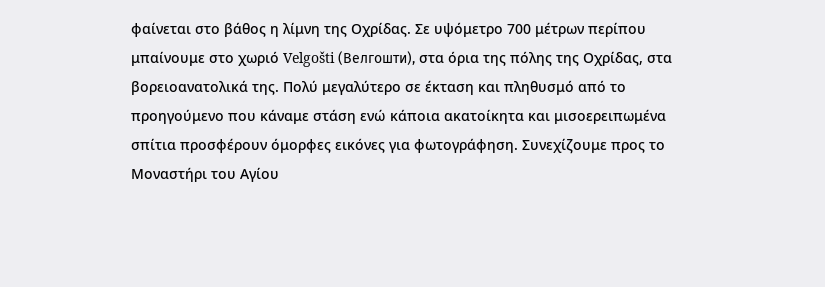φαίνεται στο βάθος η λίμνη της Οχρίδας. Σε υψόμετρο 700 μέτρων περίπου μπαίνουμε στο χωριό Velgošti (Велгошти), στα όρια της πόλης της Οχρίδας, στα βορειοανατολικά της. Πολύ μεγαλύτερο σε έκταση και πληθυσμό από το προηγούμενο που κάναμε στάση ενώ κάποια ακατοίκητα και μισοερειπωμένα σπίτια προσφέρουν όμορφες εικόνες για φωτογράφηση. Συνεχίζουμε προς το Μοναστήρι του Αγίου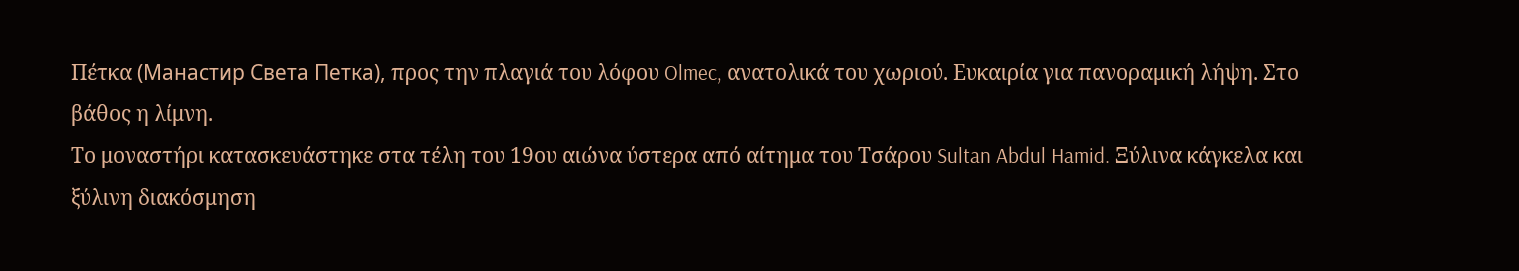Πέτκα (Манастир Света Петка), προς την πλαγιά του λόφου Olmec, ανατολικά του χωριού. Ευκαιρία για πανοραμική λήψη. Στο βάθος η λίμνη.
Το μοναστήρι κατασκευάστηκε στα τέλη του 19ου αιώνα ύστερα από αίτημα του Τσάρου Sultan Abdul Hamid. Ξύλινα κάγκελα και ξύλινη διακόσμηση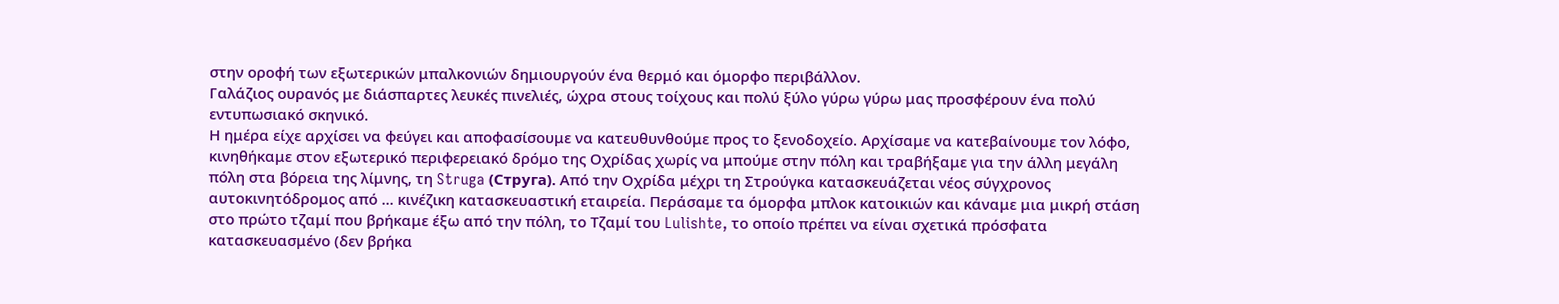στην οροφή των εξωτερικών μπαλκονιών δημιουργούν ένα θερμό και όμορφο περιβάλλον.
Γαλάζιος ουρανός με διάσπαρτες λευκές πινελιές, ώχρα στους τοίχους και πολύ ξύλο γύρω γύρω μας προσφέρουν ένα πολύ εντυπωσιακό σκηνικό.
Η ημέρα είχε αρχίσει να φεύγει και αποφασίσουμε να κατευθυνθούμε προς το ξενοδοχείο. Αρχίσαμε να κατεβαίνουμε τον λόφο, κινηθήκαμε στον εξωτερικό περιφερειακό δρόμο της Οχρίδας χωρίς να μπούμε στην πόλη και τραβήξαμε για την άλλη μεγάλη πόλη στα βόρεια της λίμνης, τη Struga (Струга). Από την Οχρίδα μέχρι τη Στρούγκα κατασκευάζεται νέος σύγχρονος αυτοκινητόδρομος από ... κινέζικη κατασκευαστική εταιρεία. Περάσαμε τα όμορφα μπλοκ κατοικιών και κάναμε μια μικρή στάση στο πρώτο τζαμί που βρήκαμε έξω από την πόλη, το Τζαμί του Lulishte, το οποίο πρέπει να είναι σχετικά πρόσφατα κατασκευασμένο (δεν βρήκα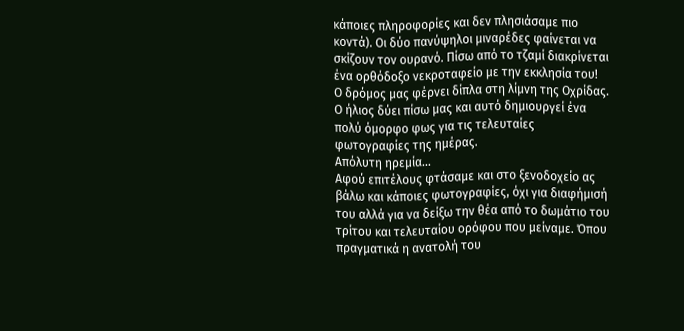κάποιες πληροφορίες και δεν πλησιάσαμε πιο κοντά). Οι δύο πανύψηλοι μιναρέδες φαίνεται να σκίζουν τον ουρανό. Πίσω από το τζαμί διακρίνεται ένα ορθόδοξο νεκροταφείο με την εκκλησία του!
Ο δρόμος μας φέρνει δίπλα στη λίμνη της Οχρίδας. Ο ήλιος δύει πίσω μας και αυτό δημιουργεί ένα πολύ όμορφο φως για τις τελευταίες φωτογραφίες της ημέρας.
Απόλυτη ηρεμία...
Αφού επιτέλους φτάσαμε και στο ξενοδοχείο ας βάλω και κάποιες φωτογραφίες, όχι για διαφήμισή του αλλά για να δείξω την θέα από το δωμάτιο του τρίτου και τελευταίου ορόφου που μείναμε. Όπου πραγματικά η ανατολή του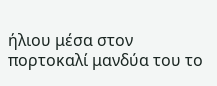ήλιου μέσα στον πορτοκαλί μανδύα του το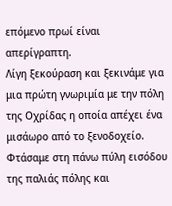επόμενο πρωί είναι απερίγραπτη.
Λίγη ξεκούραση και ξεκινάμε για μια πρώτη γνωριμία με την πόλη της Οχρίδας η οποία απέχει ένα μισάωρο από το ξενοδοχείο. Φτάσαμε στη πάνω πύλη εισόδου της παλιάς πόλης και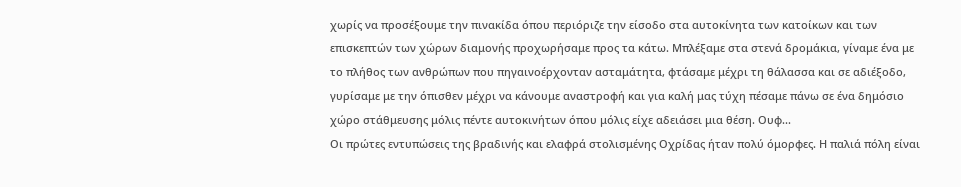χωρίς να προσέξουμε την πινακίδα όπου περιόριζε την είσοδο στα αυτοκίνητα των κατοίκων και των επισκεπτών των χώρων διαμονής προχωρήσαμε προς τα κάτω. Μπλέξαμε στα στενά δρομάκια, γίναμε ένα με το πλήθος των ανθρώπων που πηγαινοέρχονταν ασταμάτητα, φτάσαμε μέχρι τη θάλασσα και σε αδιέξοδο, γυρίσαμε με την όπισθεν μέχρι να κάνουμε αναστροφή και για καλή μας τύχη πέσαμε πάνω σε ένα δημόσιο χώρο στάθμευσης μόλις πέντε αυτοκινήτων όπου μόλις είχε αδειάσει μια θέση. Ουφ...
Οι πρώτες εντυπώσεις της βραδινής και ελαφρά στολισμένης Οχρίδας ήταν πολύ όμορφες. Η παλιά πόλη είναι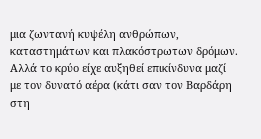μια ζωντανή κυψέλη ανθρώπων, καταστημάτων και πλακόστρωτων δρόμων. Αλλά το κρύο είχε αυξηθεί επικίνδυνα μαζί με τον δυνατό αέρα (κάτι σαν τον Βαρδάρη στη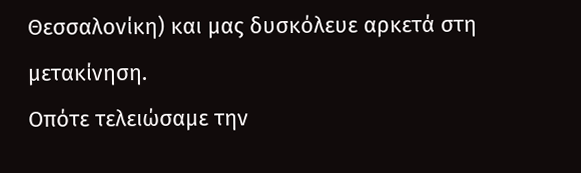Θεσσαλονίκη) και μας δυσκόλευε αρκετά στη μετακίνηση.
Οπότε τελειώσαμε την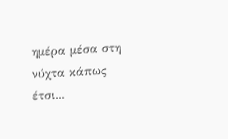ημέρα μέσα στη νύχτα κάπως έτσι...